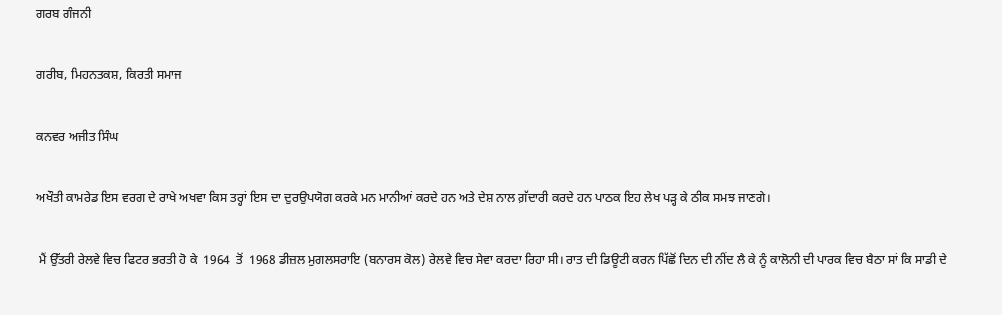ਗਰਬ ਗੰਜਨੀ

ਗਰੀਬ, ਮਿਹਨਤਕਸ਼, ਕਿਰਤੀ ਸਮਾਜ

ਕਨਵਰ ਅਜੀਤ ਸਿੰਘ

ਅਖੌਤੀ ਕਾਮਰੇਡ ਇਸ ਵਰਗ ਦੇ ਰਾਖੇ ਅਖਵਾ ਕਿਸ ਤਰ੍ਹਾਂ ਇਸ ਦਾ ਦੁਰਉਪਯੋਗ ਕਰਕੇ ਮਨ ਮਾਨੀਆਂ ਕਰਦੇ ਹਨ ਅਤੇ ਦੇਸ਼ ਨਾਲ ਗ਼ੱਦਾਰੀ ਕਰਦੇ ਹਨ ਪਾਠਕ ਇਹ ਲੇਖ ਪੜ੍ਹ ਕੇ ਠੀਕ ਸਮਝ ਜਾਣਗੇ।

 ਮੈਂ ਉੱਤਰੀ ਰੇਲਵੇ ਵਿਚ ਫਿਟਰ ਭਰਤੀ ਹੋ ਕੇ  1964  ਤੋਂ  1968 ਡੀਜ਼ਲ ਮੁਗਲਸਰਾਇ (ਬਨਾਰਸ ਕੋਲ) ਰੇਲਵੇ ਵਿਚ ਸੇਵਾ ਕਰਦਾ ਰਿਹਾ ਸੀ। ਰਾਤ ਦੀ ਡਿਊਟੀ ਕਰਨ ਪਿੱਛੋਂ ਦਿਨ ਦੀ ਨੀਂਦ ਲੈ ਕੇ ਨੂੰ ਕਾਲੋਨੀ ਦੀ ਪਾਰਕ ਵਿਚ ਬੈਠਾ ਸਾਂ ਕਿ ਸਾਡੀ ਦੇ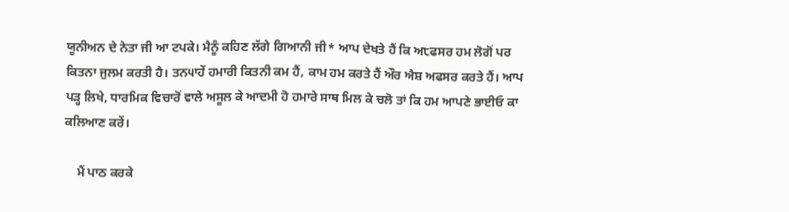ਯੂਨੀਅਨ ਦੇ ਨੇਤਾ ਜੀ ਆ ਟਪਕੇ। ਮੈਨੂੰ ਕਹਿਣ ਲੱਗੇ ਗਿਆਨੀ ਜੀ* ਆਪ ਦੇਖਤੇ ਹੈਂ ਕਿ ਅ੮ਫਸਰ ਹਮ ਲੋਗੋਂ ਪਰ ਕਿਤਨਾ ਜੁਲਮ ਕਰਤੀ ਹੈ। ਤਨ੫ਾਹੇਂ ਹਮਾਰੀ ਕਿਤਨੀ ਕਮ ਹੈਂ, ਕਾਮ ਹਮ ਕਰਤੇ ਹੈਂ ਔਰ ਐਸ਼ ਅਫਸਰ ਕਰਤੇ ਹੈਂ। ਆਪ ਪੜ੍ਹ ਲਿਖੇ, ਧਾਰਮਿਕ ਵਿਚਾਰੋਂ ਵਾਲੇ ਅਸੂਲ ਕੇ ਆਦਮੀ ਹੋ ਹਮਾਰੇ ਸਾਥ ਮਿਲ ਕੇ ਚਲੋ ਤਾਂ ਕਿ ਹਮ ਆਪਣੇ ਭਾਈਓ ਕਾ ਕਲਿਆਣ ਕਰੇਂ।

    ਮੈਂ ਪਾਠ ਕਰਕੇ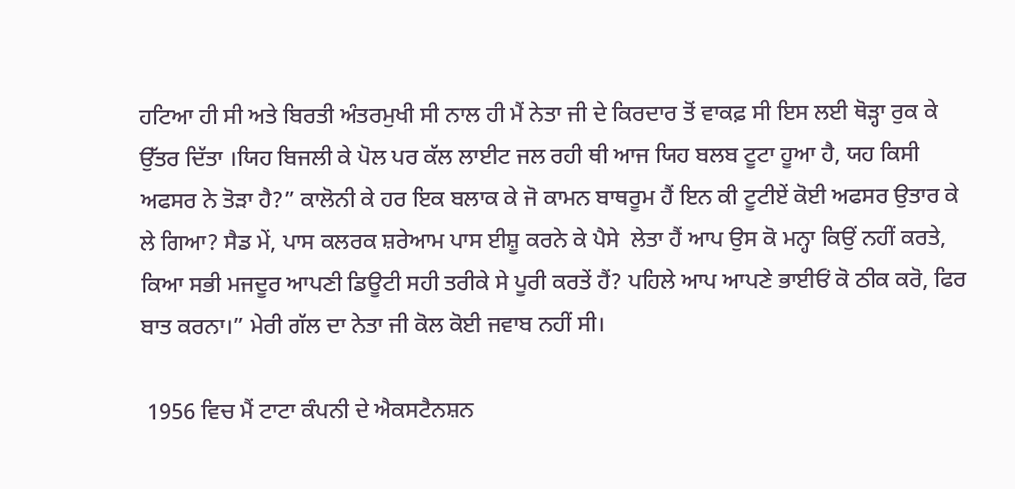ਹਟਿਆ ਹੀ ਸੀ ਅਤੇ ਬਿਰਤੀ ਅੰਤਰਮੁਖੀ ਸੀ ਨਾਲ ਹੀ ਮੈਂ ਨੇਤਾ ਜੀ ਦੇ ਕਿਰਦਾਰ ਤੋਂ ਵਾਕਫ਼ ਸੀ ਇਸ ਲਈ ਥੋੜ੍ਹਾ ਰੁਕ ਕੇ ਉੱਤਰ ਦਿੱਤਾ ।ਯਿਹ ਬਿਜਲੀ ਕੇ ਪੋਲ ਪਰ ਕੱਲ ਲਾਈਟ ਜਲ ਰਹੀ ਥੀ ਆਜ ਯਿਹ ਬਲਬ ਟੂਟਾ ਹੂਆ ਹੈ, ਯਹ ਕਿਸੀ ਅਫਸਰ ਨੇ ਤੋੜਾ ਹੈ?” ਕਾਲੋਨੀ ਕੇ ਹਰ ਇਕ ਬਲਾਕ ਕੇ ਜੋ ਕਾਮਨ ਬਾਥਰੂਮ ਹੈਂ ਇਨ ਕੀ ਟੂਟੀਏਂ ਕੋਈ ਅਫਸਰ ਉਤਾਰ ਕੇ ਲੇ ਗਿਆ? ਸੈਡ ਮੇਂ, ਪਾਸ ਕਲਰਕ ਸ਼ਰੇਆਮ ਪਾਸ ਈਸ਼ੂ ਕਰਨੇ ਕੇ ਪੈਸੇ  ਲੇਤਾ ਹੈਂ ਆਪ ਉਸ ਕੋ ਮਨ੍ਹਾ ਕਿਉਂ ਨਹੀਂ ਕਰਤੇ, ਕਿਆ ਸਭੀ ਮਜਦੂਰ ਆਪਣੀ ਡਿਊਟੀ ਸਹੀ ਤਰੀਕੇ ਸੇ ਪੂਰੀ ਕਰਤੇਂ ਹੈਂ? ਪਹਿਲੇ ਆਪ ਆਪਣੇ ਭਾਈਓਂ ਕੋ ਠੀਕ ਕਰੋ, ਫਿਰ ਬਾਤ ਕਰਨਾ।” ਮੇਰੀ ਗੱਲ ਦਾ ਨੇਤਾ ਜੀ ਕੋਲ ਕੋਈ ਜਵਾਬ ਨਹੀਂ ਸੀ।

 1956 ਵਿਚ ਮੈਂ ਟਾਟਾ ਕੰਪਨੀ ਦੇ ਐਕਸਟੈਨਸ਼ਨ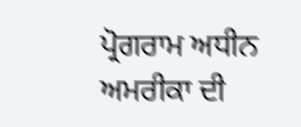ਪ੍ਰੋਗਰਾਮ ਅਧੀਨ ਅਮਰੀਕਾ ਦੀ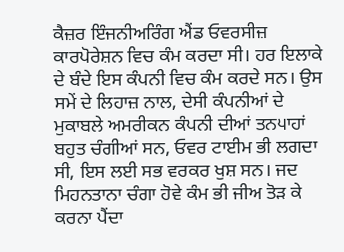ਕੈਜ਼ਰ ਇੰਜਨੀਅਰਿੰਗ ਐਂਡ ਓਵਰਸੀਜ਼ ਕਾਰਪੋਰੇਸ਼ਨ ਵਿਚ ਕੰਮ ਕਰਦਾ ਸੀ। ਹਰ ਇਲਾਕੇ ਦੇ ਬੰਦੇ ਇਸ ਕੰਪਨੀ ਵਿਚ ਕੰਮ ਕਰਦੇ ਸਨ। ਉਸ ਸਮੇਂ ਦੇ ਲਿਹਾਜ਼ ਨਾਲ, ਦੇਸੀ ਕੰਪਨੀਆਂ ਦੇ ਮੁਕਾਬਲੇ ਅਮਰੀਕਨ ਕੰਪਨੀ ਦੀਆਂ ਤਨ੫ਾਹਾਂ ਬਹੁਤ ਚੰਗੀਆਂ ਸਨ, ਓਵਰ ਟਾਈਮ ਭੀ ਲਗਦਾ ਸੀ, ਇਸ ਲਈ ਸਭ ਵਰਕਰ ਖੁਸ਼ ਸਨ। ਜਦ ਮਿਹਨਤਾਨਾ ਚੰਗਾ ਹੋਵੇ ਕੰਮ ਭੀ ਜੀਅ ਤੋੜ ਕੇ ਕਰਨਾ ਪੈਂਦਾ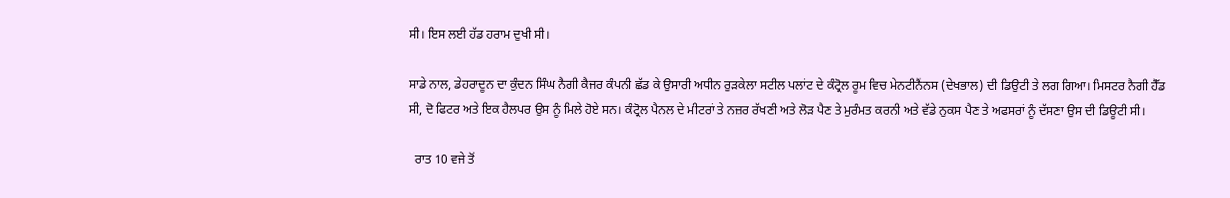ਸੀ। ਇਸ ਲਈ ਹੱਡ ਹਰਾਮ ਦੁਖੀ ਸੀ।

ਸਾਡੇ ਨਾਲ, ਡੇਹਰਾਦੂਨ ਦਾ ਕੁੰਦਨ ਸਿੰਘ ਨੈਗੀ ਕੈਜਰ ਕੰਪਨੀ ਛੱਡ ਕੇ ਉਸਾਰੀ ਅਧੀਨ ਰੁੜਕੇਲਾ ਸਟੀਲ ਪਲਾਂਟ ਦੇ ਕੰਟ੍ਰੋਲ ਰੂਮ ਵਿਚ ਮੇਨਟੀਨੈਂਨਸ (ਦੇਖਭਾਲ) ਦੀ ਡਿਉਟੀ ਤੇ ਲਗ ਗਿਆ। ਮਿਸਟਰ ਨੈਗੀ ਹੈੱਡ ਸੀ, ਦੋ ਫਿਟਰ ਅਤੇ ਇਕ ਹੈਲਪਰ ਉਸ ਨੂੰ ਮਿਲੇ ਹੋਏ ਸਨ। ਕੰਟ੍ਰੋਲ ਪੈਨਲ ਦੇ ਮੀਟਰਾਂ ਤੇ ਨਜ਼ਰ ਰੱਖਣੀ ਅਤੇ ਲੋੜ ਪੈਣ ਤੇ ਮੁਰੰਮਤ ਕਰਨੀ ਅਤੇ ਵੱਡੇ ਨੁਕਸ ਪੈਣ ਤੇ ਅਫਸਰਾਂ ਨੂੰ ਦੱਸਣਾ ਉਸ ਦੀ ਡਿਊਟੀ ਸੀ।

  ਰਾਤ 10 ਵਜੇ ਤੋਂ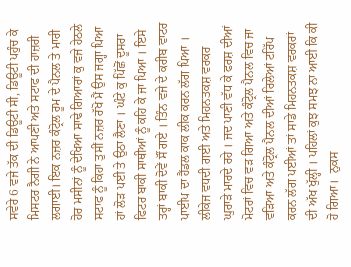ਸਵੇਰੇ 6 ਵਜੇ ਤੱਕ ਦੀ ਡਿਊਟੀ ਸੀ, ਡਿਊਟੀ ਪਹੁੰਚ ਕੇ ਮਿਸਟਰ ਨੈਗੀ ਨੇ ਆਪਣੀ ਅਤੇ ਸਟਾਫ ਦੀ ਹਾਜ਼ਰੀ ਲਗਾਈ। ਇਕ ਨਜ਼ਰ ਕੰਟ੍ਰੋਲ ਰੂਮ ਦੇ ਪੈਨਲ ਤੇ ਮਾਰੀ ਹੋਰ ਮਸੀਨਾਂ ਨੂੰ ਦੇਖਿਆ ਸਾਢੇ ਗਿਆਰਾਂ ਕੁ ਵਜੇ ਹੇਠਲੇ ਸਟਾਫ ਨੂੰ ਕਿਹਾ ਤੁਸੀਂ ਨਜ਼ਰ ਰੱਖੋ ਮੈਂ ਉਸ ਜਗ੍ਹਾ ਪਿਆ ਹਾਂ ਲੋੜ ਪਈ ਤੇ ਉਠਾ ਲੈਣਾ । ਘੰਟੇ ਕੁ ਪਿੱਛੋਂ ਦੂਸਰਾ ਫਿਟਰ ਬਾਕੀ ਸਾਥੀਆਂ ਨੂੰ ਕਹਿ ਕੇ ਜਾ ਪਿਆ । ਇਸੇ ਤਰ੍ਹਾਂ ਬਾਕੀ ਦੋਵੇਂ ਸੌਂ ਗਏ । ਤਿੰਨ ਵਜੇ ਦੇ ਕਰੀਬ ਵਾਟਰ ਪਾਈਪ ਦਾ ਹੈਂਡਲ ਕਾਕ ਲੀਕ ਕਰਨ ਲੱਗ ਪਿਆ । ਲੀਕੇਜ ਵਧਦੀ ਗਈ ਅਤੇ ਮਿਹਨਤਕਸ਼ ਵਰਕਰ ਘੁਰਾੜੇ ਮਾਰਦੇ ਰਹੇ । ਜਦ ਪਾਣੀ ਵੱਧ ਕੇ ਫਰਸ਼ ਦੀਆਂ ਮੋਟਰਾਂ ਵਿਚ ਵੜ ਗਿਆ ਅਤੇ ਕੰਟ੍ਰੋਲ ਪੈਨਲ ਵਿਚ ਜਾ ਵੜਿਆ ਅਤੇ ਕੰਟ੍ਰੋਲ ਪੈਨਲ ਦੀਆਂ ਰਿਲੇਆਂ ਟਰਿੱਪ ਕਰਨ ਲੱਗ ਪਈਆਂ ਤਾਂ ਸਾਡੇ ਮਿਹਨਤਕਸ਼ ਵਰਕਰਾਂ ਦੀ ਅੱਖ ਖੁੱਲ੍ਹੀ । ਪਹਿਲਾਂ ਕੁਝ ਸਮਝ ਨਾ ਆਈ ਕਿ ਕੀ ਹੋ ਗਿਆ।  ਨੁਕਸ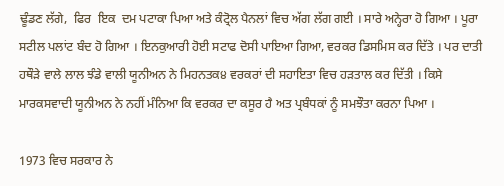ਢੂੰਡਣ ਲੱਗੇ,  ਫਿਰ  ਇਕ  ਦਮ ਪਟਾਕਾ ਪਿਆ ਅਤੇ ਕੰਟ੍ਰੋਲ ਪੈਨਲਾਂ ਵਿਚ ਅੱਗ ਲੱਗ ਗਈ । ਸਾਰੇ ਅਨ੍ਹੇਰਾ ਹੋ ਗਿਆ । ਪੂਰਾ ਸਟੀਲ ਪਲਾਂਟ ਬੰਦ ਹੋ ਗਿਆ । ਇਨਕੁਆਰੀ ਹੋਈ ਸਟਾਫ ਦੋਸੀ ਪਾਇਆ ਗਿਆ, ਵਰਕਰ ਡਿਸਮਿਸ ਕਰ ਦਿੱਤੇ । ਪਰ ਦਾਤੀ ਹਥੌੜੇ ਵਾਲੇ ਲਾਲ ਝੰਡੇ ਵਾਲੀ ਯੂਨੀਅਨ ਨੇ ਮਿਹਨਤਕ੪ ਵਰਕਰਾਂ ਦੀ ਸਹਾਇਤਾ ਵਿਚ ਹੜਤਾਲ ਕਰ ਦਿੱਤੀ । ਕਿਸੇ ਮਾਰਕਸਵਾਦੀ ਯੂਨੀਅਨ ਨੇ ਨਹੀਂ ਮੰਨਿਆ ਕਿ ਵਰਕਰ ਦਾ ਕਸੂਰ ਹੈ ਅਤ ਪ੍ਰਬੰਧਕਾਂ ਨੂੰ ਸਮਝੌਤਾ ਕਰਨਾ ਪਿਆ ।

1973 ਵਿਚ ਸਰਕਾਰ ਨੇ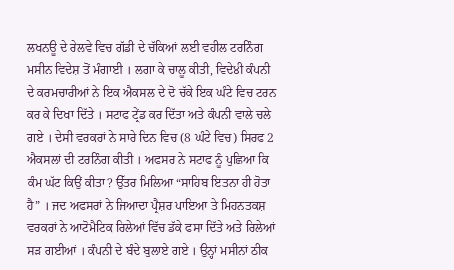ਲਖਨਊ ਦੇ ਰੇਲਵੇ ਵਿਚ ਗੱਡੀ ਦੇ ਚੱਕਿਆਂ ਲਈ ਵਹੀਲ ਟਰਨਿੰਗ ਮਸੀਨ ਵਿਦੇਸ਼ ਤੋਂ ਮੰਗਾਈ । ਲਗਾ ਕੇ ਚਾਲੂ ਕੀਤੀ, ਵਿਦੇ੪ੀ ਕੰਪਨੀ ਦੇ ਕਰਮਚਾਰੀਆਂ ਨੇ ਇਕ ਐਕਸਲ ਦੇ ਦੋ ਚੱਕੇ ਇਕ ਘੰਟੇ ਵਿਚ ਟਰਨ ਕਰ ਕੇ ਦਿਖਾ ਦਿੱਤੇ । ਸਟਾਫ ਟ੍ਰੇਂਡ ਕਰ ਦਿੱਤਾ ਅਤੇ ਕੰਪਨੀ ਵਾਲੇ ਚਲੇ ਗਏ । ਦੇਸੀ ਵਰਕਰਾਂ ਨੇ ਸਾਰੇ ਦਿਨ ਵਿਚ (8 ਘੰਟੇ ਵਿਚ) ਸਿਰਫ 2 ਐਕਸਲਾਂ ਦੀ ਟਰਨਿੰਗ ਕੀਤੀ । ਅਫਸਰ ਨੇ ਸਟਾਫ ਨੂੰ ਪੁਛਿਆ ਕਿ ਕੰਮ ਘੱਟ ਕਿਉਂ ਕੀਤਾ? ਉੱਤਰ ਮਿਲਿਆ “ਸਾਹਿਬ ਇਤਨਾ ਹੀ ਹੋਤਾ ਹੈ” । ਜਦ ਅਫਸਰਾਂ ਨੇ ਜਿਆਦਾ ਪ੍ਰੈਸ਼ਰ ਪਾਇਆ ਤੇ ਮਿਹਨਤਕਸ਼ ਵਰਕਰਾਂ ਨੇ ਆਟੋਮੈਟਿਕ ਰਿਲੇਆਂ ਵਿੱਚ ਡੱਕੇ ਫਸਾ ਦਿੱਤੇ ਅਤੇ ਰਿਲੇਆਂ ਸੜ ਗਈਆਂ । ਕੰਪਨੀ ਦੇ ਬੰਦੇ ਬੁਲਾਏ ਗਏ । ਉਨ੍ਹਾਂ ਮਸੀਨਾਂ ਠੀਕ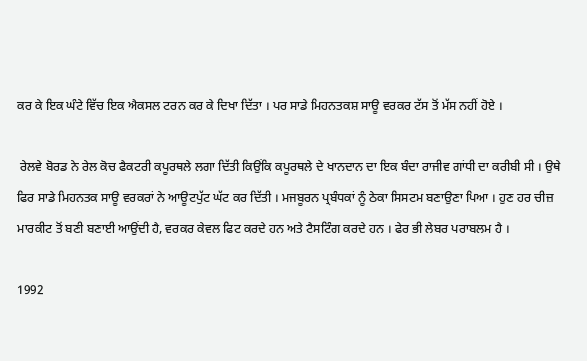ਕਰ ਕੇ ਇਕ ਘੰਟੇ ਵਿੱਚ ਇਕ ਐਕਸਲ ਟਰਨ ਕਰ ਕੇ ਦਿਖਾ ਦਿੱਤਾ । ਪਰ ਸਾਡੇ ਮਿਹਨਤਕਸ਼ ਸਾਊ ਵਰਕਰ ਟੱਸ ਤੋਂ ਮੱਸ ਨਹੀਂ ਹੋਏ ।

 ਰੇਲਵੇ ਬੋਰਡ ਨੇ ਰੇਲ ਕੋਚ ਫੈਕਟਰੀ ਕਪੂਰਥਲੇ ਲਗਾ ਦਿੱਤੀ ਕਿਉਂਕਿ ਕਪੂਰਥਲੇ ਦੇ ਖਾਨਦਾਨ ਦਾ ਇਕ ਬੰਦਾ ਰਾਜੀਵ ਗਾਂਧੀ ਦਾ ਕਰੀਬੀ ਸੀ । ਉਥੇ ਫਿਰ ਸਾਡੇ ਮਿਹਨਤਕ ਸਾਊ ਵਰਕਰਾਂ ਨੇ ਆਊਟਪੁੱਟ ਘੱਟ ਕਰ ਦਿੱਤੀ । ਮਜਬੂਰਨ ਪ੍ਰਬੰਧਕਾਂ ਨੂੰ ਠੇਕਾ ਸਿਸਟਮ ਬਣਾਉਣਾ ਪਿਆ । ਹੁਣ ਹਰ ਚੀਜ਼ ਮਾਰਕੀਟ ਤੋਂ ਬਣੀ ਬਣਾਈ ਆਉਂਦੀ ਹੈ, ਵਰਕਰ ਕੇਵਲ ਫਿਟ ਕਰਦੇ ਹਨ ਅਤੇ ਟੈਸਟਿੰਗ ਕਰਦੇ ਹਨ । ਫੇਰ ਭੀ ਲੇਬਰ ਪਰਾਬਲਮ ਹੈ ।

1992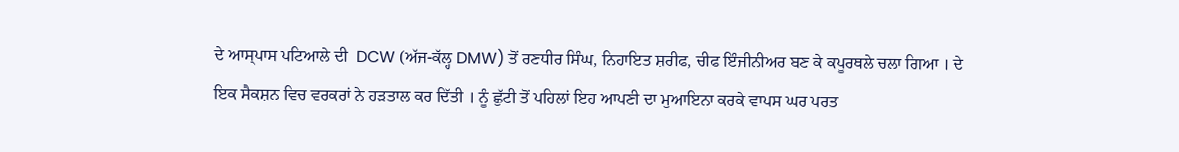ਦੇ ਆਸ੍ਪਾਸ ਪਟਿਆਲੇ ਦੀ  DCW (ਅੱਜ-ਕੱਲ੍ਹ DMW) ਤੋਂ ਰਣਧੀਰ ਸਿੰਘ, ਨਿਹਾਇਤ ਸ਼ਰੀਫ, ਚੀਫ ਇੰਜੀਨੀਅਰ ਬਣ ਕੇ ਕਪੂਰਥਲੇ ਚਲਾ ਗਿਆ । ਦੇ ਇਕ ਸੈਕਸ਼ਨ ਵਿਚ ਵਰਕਰਾਂ ਨੇ ਹੜਤਾਲ ਕਰ ਦਿੱਤੀ । ਨੂੰ ਛੁੱਟੀ ਤੋਂ ਪਹਿਲਾਂ ਇਹ ਆਪਣੀ ਦਾ ਮੁਆਇਨਾ ਕਰਕੇ ਵਾਪਸ ਘਰ ਪਰਤ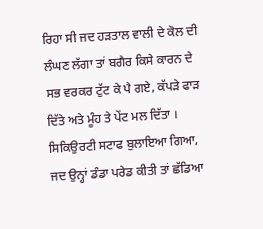ਰਿਹਾ ਸੀ ਜਦ ਹੜਤਾਲ ਵਾਲੀ ਦੇ ਕੋਲ ਦੀ ਲੰਘਣ ਲੱਗਾ ਤਾਂ ਬਗੈਰ ਕਿਸੇ ਕਾਰਨ ਦੇ ਸਭ ਵਰਕਰ ਟੁੱਟ ਕੇ ਪੈ ਗਏ, ਕੱਪੜੇ ਫਾੜ ਦਿੱਤੇ ਅਤੇ ਮੂੰਹ ਤੇ ਪੇਂਟ ਮਲ ਦਿੱਤਾ । ਸਿਕਿਉਰਟੀ ਸਟਾਫ ਬੁਲਾਇਆ ਗਿਆ, ਜਦ ਉਨ੍ਹਾਂ ਡੰਡਾ ਪਰੇਡ ਕੀਤੀ ਤਾਂ ਛੱਡਿਆ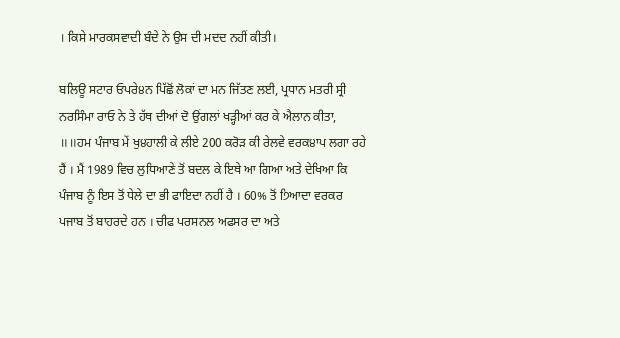। ਕਿਸੇ ਮਾਰਕਸਵਾਦੀ ਬੰਦੇ ਨੇ ਉਸ ਦੀ ਮਦਦ ਨਹੀਂ ਕੀਤੀ।

ਬਲਿਊ ਸਟਾਰ ਓਪਰੇ੪ਨ ਪਿੱਛੋਂ ਲੋਕਾਂ ਦਾ ਮਨ ਜਿੱਤਣ ਲਈ, ਪ੍ਰਧਾਨ ਮਤਰੀ ਸ੍ਰੀ ਨਰਸਿੰਮਾ ਰਾਓ ਨੇ ਤੇ ਹੱਥ ਦੀਆਂ ਦੋ ਉਂਗਲਾਂ ਖੜ੍ਹੀਆਂ ਕਰ ਕੇ ਐਲਾਨ ਕੀਤਾ, ॥॥ਹਮ ਪੰਜਾਬ ਮੇਂ ਖੁ੪ਹਾਲੀ ਕੇ ਲੀਏ 200 ਕਰੋੜ ਕੀ ਰੇਲਵੇ ਵਰਕ੪ਾਪ ਲਗਾ ਰਹੇ ਹੈਂ । ਮੈਂ 1989 ਵਿਚ ਲੁਧਿਆਣੇ ਤੋਂ ਬਦਲ ਕੇ ਇਥੇ ਆ ਗਿਆ ਅਤੇ ਦੇਖਿਆ ਕਿ ਪੰਜਾਬ ਨੂੰ ਇਸ ਤੋਂ ਧੇਲੇ ਦਾ ਭੀ ਫਾਇਦਾ ਨਹੀਂ ਹੈ । 60% ਤੋਂ ੭ਿਆਦਾ ਵਰਕਰ ਪਜਾਬ ਤੋਂ ਬਾਹਰਦੇ ਹਨ । ਚੀਫ ਪਰਸਨਲ ਅਫਸਰ ਦਾ ਅਤੇ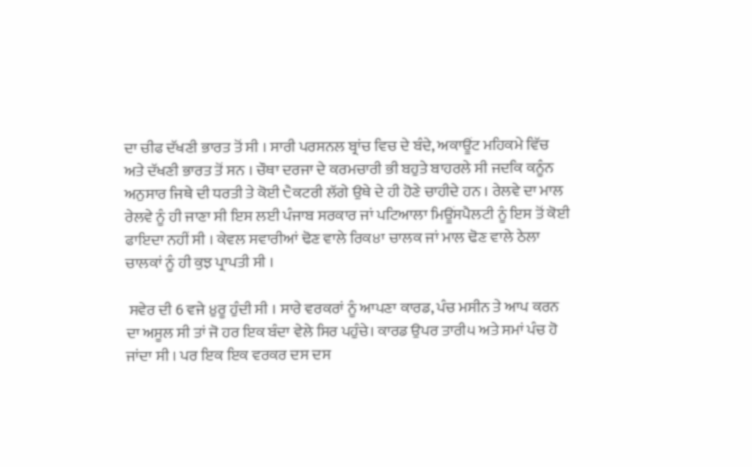ਦਾ ਚੀਫ ਦੱਖਣੀ ਭਾਰਤ ਤੋਂ ਸੀ । ਸਾਰੀ ਪਰਸਨਲ ਬ੍ਰਾਂਚ ਵਿਚ ਦੇ ਬੰਦੇ, ਅਕਾਊਂਟ ਮਹਿਕਮੇ ਵਿੱਚ ਅਤੇ ਦੱਖਣੀ ਭਾਰਤ ਤੋਂ ਸਨ । ਚੌਥਾ ਦਰਜਾ ਦੇ ਕਰਮਚਾਰੀ ਭੀ ਬਹੁਤੇ ਬਾਹਰਲੇ ਸੀ ਜਦਕਿ ਕਨੂੰਨ ਅਨੁਸਾਰ ਜਿਥੇ ਦੀ ਧਰਤੀ ਤੇ ਕੋਈ ੮ੈਕਟਰੀ ਲੱਗੇ ਉਥੇ ਦੇ ਹੀ ਹੋਣੇ ਚਾਹੀਦੇ ਹਨ । ਰੇਲਵੇ ਦਾ ਮਾਲ ਰੇਲਵੇ ਨੂੰ ਹੀ ਜਾਣਾ ਸੀ ਇਸ ਲਈ ਪੰਜਾਬ ਸਰਕਾਰ ਜਾਂ ਪਟਿਆਲਾ ਮਿਊਂਸਪੈਲਟੀ ਨੂੰ ਇਸ ਤੋਂ ਕੋਈ ਫਾਇਦਾ ਨਹੀਂ ਸੀ । ਕੇਵਲ ਸਵਾਰੀਆਂ ਢੋਣ ਵਾਲੇ ਰਿਕ੪ਾ ਚਾਲਕ ਜਾਂ ਮਾਲ ਢੋਣ ਵਾਲੇ ਠੇਲਾ ਚਾਲਕਾਂ ਨੂੰ ਹੀ ਕੁਝ ਪ੍ਰਾਪਤੀ ਸੀ ।

 ਸਵੇਰ ਦੀ 6 ਵਜੇ ੪ੁਰੂ ਹੁੰਦੀ ਸੀ । ਸਾਰੇ ਵਰਕਰਾਂ ਨੂੰ ਆਪਣਾ ਕਾਰਡ, ਪੰਚ ਮਸੀਨ ਤੇ ਆਪ ਕਰਨ ਦਾ ਅਸੂਲ ਸੀ ਤਾਂ ਜੋ ਹਰ ਇਕ ਬੰਦਾ ਵੇਲੇ ਸਿਰ ਪਹੁੰਚੇ। ਕਾਰਡ ਉਪਰ ਤਾਰੀ੫ ਅਤੇ ਸਮਾਂ ਪੰਚ ਹੋ ਜਾਂਦਾ ਸੀ । ਪਰ ਇਕ ਇਕ ਵਰਕਰ ਦਸ ਦਸ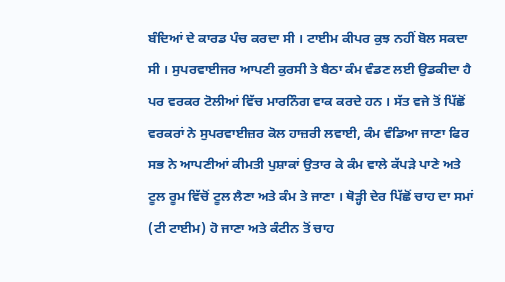ਬੰਦਿਆਂ ਦੇ ਕਾਰਡ ਪੰਚ ਕਰਦਾ ਸੀ । ਟਾਈਮ ਕੀਪਰ ਕੁਝ ਨਹੀਂ ਬੋਲ ਸਕਦਾ ਸੀ । ਸੁਪਰਵਾਈਜਰ ਆਪਣੀ ਕੁਰਸੀ ਤੇ ਬੈਠਾ ਕੰਮ ਵੰਡਣ ਲਈ ਉਡਕੀਦਾ ਹੈ ਪਰ ਵਰਕਰ ਟੋਲੀਆਂ ਵਿੱਚ ਮਾਰਨਿੰਗ ਵਾਕ ਕਰਦੇ ਹਨ । ਸੱਤ ਵਜੇ ਤੋਂ ਪਿੱਛੋਂ ਵਰਕਰਾਂ ਨੇ ਸੁਪਰਵਾਈਜ਼ਰ ਕੋਲ ਹਾਜ਼ਰੀ ਲਵਾਈ, ਕੰਮ ਵੰਡਿਆ ਜਾਣਾ ਫਿਰ ਸਭ ਨੇ ਆਪਣੀਆਂ ਕੀਮਤੀ ਪੁਸ਼ਾਕਾਂ ਉਤਾਰ ਕੇ ਕੰਮ ਵਾਲੇ ਕੱਪੜੇ ਪਾਣੇ ਅਤੇ ਟੂਲ ਰੂਮ ਵਿੱਚੋਂ ਟੂਲ ਲੈਣਾ ਅਤੇ ਕੰਮ ਤੇ ਜਾਣਾ । ਥੋੜ੍ਹੀ ਦੇਰ ਪਿੱਛੋਂ ਚਾਹ ਦਾ ਸਮਾਂ (ਟੀ ਟਾਈਮ) ਹੋ ਜਾਣਾ ਅਤੇ ਕੰਟੀਨ ਤੋਂ ਚਾਹ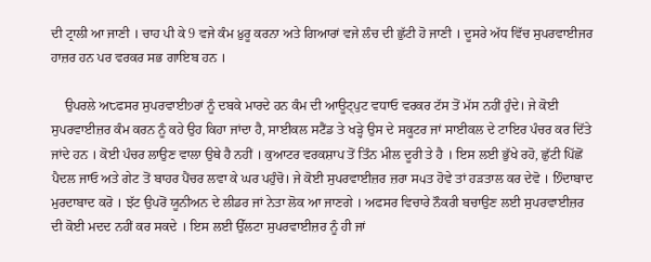ਦੀ ਟ੍ਰਾਲੀ ਆ ਜਾਣੀ । ਚਾਹ ਪੀ ਕੇ 9 ਵਜੇ ਕੰਮ ੪ੁਰੂ ਕਰਨਾ ਅਤੇ ਗਿਆਰਾਂ ਵਜੇ ਲੰਚ ਦੀ ਛੁੱਟੀ ਹੋ ਜਾਣੀ । ਦੂਸਰੇ ਅੱਧ ਵਿੱਚ ਸੁਪਰਵਾਈਜਰ ਹਾਜ਼ਰ ਹਨ ਪਰ ਵਰਕਰ ਸਭ ਗਾਇਬ ਹਨ ।

    ਉਪਰਲੇ ਅ੮ਫਸਰ ਸੁਪਰਵਾਈ੭ਰਾਂ ਨੂੰ ਦਬਕੇ ਮਾਰਦੇ ਹਨ ਕੰਮ ਦੀ ਆਊਟ੍ਪੁਟ ਵਧਾਓ ਵਰਕਰ ਟੱਸ ਤੋਂ ਮੱਸ ਨਹੀਂ ਹੁੰਦੇ। ਜੇ ਕੋਈ ਸੁਪਰਵਾਈਜ਼ਰ ਕੰਮ ਕਰਨ ਨੂੰ ਕਹੇ ਉਹ ਕਿਹਾ ਜਾਂਦਾ ਹੈ, ਸਾਈਕਲ ਸਟੈਂਡ ਤੇ ਖੜ੍ਹੇ ਉਸ ਦੇ ਸਕੂਟਰ ਜਾਂ ਸਾਈਕਲ ਦੇ ਟਾਇਰ ਪੰਚਰ ਕਰ ਦਿੱਤੇ ਜਾਂਦੇ ਹਨ । ਕੋਈ ਪੰਚਰ ਲਾਉਣ ਵਾਲਾ ਉਥੇ ਹੈ ਨਹੀਂ । ਕੁਆਟਰ ਵਰਕਸ਼ਾਪ ਤੋਂ ਤਿੰਨ ਮੀਲ ਦੂਰੀ ਤੇ ਹੈ । ਇਸ ਲਈ ਭੁੱਖੇ ਰਹੋ, ਛੁੱਟੀ ਪਿੱਛੋਂ ਪੈਦਲ ਜਾਓ ਅਤੇ ਗੇਟ ਤੋਂ ਬਾਹਰ ਪੈਂਚਰ ਲਵਾ ਕੇ ਘਰ ਪਹੁੰਚੋ। ਜੇ ਕੋਈ ਸੁਪਰਵਾਈਜ਼ਰ ਜ਼ਰਾ ਸ੫ਤ ਹੋਵੇ ਤਾਂ ਹੜਤਾਲ ਕਰ ਦੇਵੋ । ੭ਿੰਦਾਬਾਦ ਮੁਰਦਾਬਾਦ ਕਰੋ । ਝੱਟ ਉਪਰੋਂ ਯੂਨੀਅਨ ਦੇ ਲੀਡਰ ਜਾਂ ਨੇਤਾ ਲੋਕ ਆ ਜਾਣਗੇ । ਅਫਸਰ ਵਿਚਾਰੇ ਨੌਕਰੀ ਬਚਾਉਣ ਲਈ ਸੁਪਰਵਾਈਜ਼ਰ ਦੀ ਕੋਈ ਮਦਦ ਨਹੀਂ ਕਰ ਸਕਦੇ । ਇਸ ਲਈ ਉੱਲਟਾ ਸੁਪਰਵਾਈਜ਼ਰ ਨੂੰ ਹੀ ਜਾਂ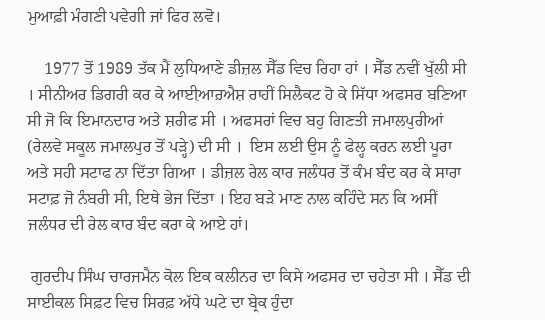ਮੁਆਫ਼ੀ ਮੰਗਣੀ ਪਵੇਗੀ ਜਾਂ ਫਿਰ ਲਵੋ।

    1977 ਤੋਂ 1989 ਤੱਕ ਮੈਂ ਲੁਧਿਆਣੇ ਡੀਜ਼ਲ ਸੈੱਡ ਵਿਚ ਰਿਹਾ ਹਾਂ । ਸੈੱਡ ਨਵੀਂ ਖੁੱਲੀ ਸੀ । ਸੀਨੀਅਰ ਡਿਗਰੀ ਕਰ ਕੇ ਆਈ਼ਆਰ਼ਐਸ਼ ਰਾਹੀਂ ਸਿਲੈਕਟ ਹੋ ਕੇ ਸਿੱਧਾ ਅਫਸਰ ਬਣਿਆ ਸੀ ਜੋ ਕਿ ਇਮਾਨਦਾਰ ਅਤੇ ਸ਼ਰੀਫ ਸੀ । ਅਫਸਰਾਂ ਵਿਚ ਬਹੁ ਗਿਣਤੀ ਜਮਾਲਪੁਰੀਆਂ (ਰੇਲਵੇ ਸਕੂਲ ਜਮਾਲਪੁਰ ਤੋਂ ਪੜ੍ਹੇ) ਦੀ ਸੀ ।  ਇਸ ਲਈ ਉਸ ਨੂੰ ਫੇਲ੍ਹ ਕਰਨ ਲਈ ਪੂਰਾ ਅਤੇ ਸਹੀ ਸਟਾਫ ਨਾ ਦਿੱਤਾ ਗਿਆ । ਡੀਜ਼ਲ ਰੇਲ ਕਾਰ ਜਲੰਧਰ ਤੋਂ ਕੰਮ ਬੰਦ ਕਰ ਕੇ ਸਾਰਾ ਸਟਾਫ਼ ਜੋ ਨੰਬਰੀ ਸੀ, ਇਥੇ ਭੇਜ ਦਿੱਤਾ । ਇਹ ਬੜੇ ਮਾਣ ਨਾਲ ਕਹਿੰਦੇ ਸਨ ਕਿ ਅਸੀਂ ਜਲੰਧਰ ਦੀ ਰੇਲ ਕਾਰ ਬੰਦ ਕਰਾ ਕੇ ਆਏ ਹਾਂ।

 ਗੁਰਦੀਪ ਸਿੰਘ ਚਾਰਜਮੈਨ ਕੋਲ ਇਕ ਕਲੀਨਰ ਦਾ ਕਿਸੇ ਅਫਸਰ ਦਾ ਚਹੇਤਾ ਸੀ । ਸੈੱਡ ਦੀ ਸਾਈਕਲ ਸਿਫ਼ਟ ਵਿਚ ਸਿਰਫ਼ ਅੱਧੇ ਘਟੇ ਦਾ ਬ੍ਰੇਕ ਹੁੰਦਾ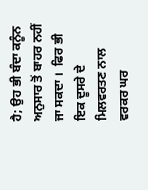ਹੈ; ਉਹ ਭੀ ਬੰਦਾ ਕਨੂੰਨ ਅਨੁਸਾਰ ਤੋਂ ਬਾਹਰ ਨਹੀਂ ਜਾ ਸਕਦਾ ।  ਫਿਰ ਭੀ ਇਕ ਦੂਸਰੇ ਦੇ ਮਿਲਵਰਤਣ ਨਾਲ ਵਰਕਰ ਘਰ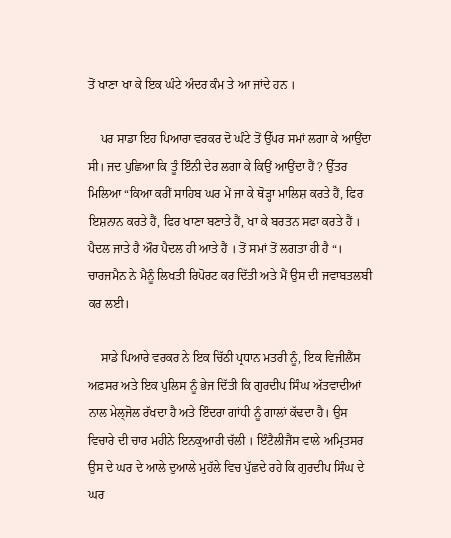ਤੋਂ ਖਾਣਾ ਖਾ ਕੇ ਇਕ ਘੰਟੇ ਅੰਦਰ ਕੰਮ ਤੇ ਆ ਜਾਂਦੇ ਹਨ ।

    ਪਰ ਸਾਡਾ ਇਹ ਪਿਆਰਾ ਵਰਕਰ ਦੋ ਘੰਟੇ ਤੋਂ ਉੱਪਰ ਸਮਾਂ ਲਗਾ ਕੇ ਆਉਂਦਾ ਸੀ। ਜਦ ਪੁਛਿਆ ਕਿ ਤੂੰ ਇੰਨੀ ਦੇਰ ਲਗਾ ਕੇ ਕਿਉਂ ਆਉਂਦਾ ਹੈਂ ? ਉੱਤਰ ਮਿਲਿਆ “ਕਿਆ ਕਰੀਂ ਸਾਹਿਬ ਘਰ ਮੇਂ ਜਾ ਕੇ ਥੋੜ੍ਹਾ ਮਾਲਿਸ਼ ਕਰਤੇ ਹੈਂ, ਫਿਰ ਇਸ਼ਨਾਨ ਕਰਤੇ ਹੈਂ, ਫਿਰ ਖਾਣਾ ਬਣਾਤੇ ਹੈਂ, ਖਾ ਕੇ ਬਰਤਨ ਸਫਾ ਕਰਤੇ ਹੈਂ । ਪੈਦਲ ਜਾਤੇ ਹੈ ਔਰ ਪੈਦਲ ਹੀ ਆਤੇ ਹੈਂ । ਤੋਂ ਸਮਾਂ ਤੋਂ ਲਗਤਾ ਹੀ ਹੈ “। ਚਾਰਜਮੈਨ ਨੇ ਮੈਨੂੰ ਲਿਖਤੀ ਰਿਪੋਰਟ ਕਰ ਦਿੱਤੀ ਅਤੇ ਮੈਂ ਉਸ ਦੀ ਜਵਾਬਤਲਬੀ ਕਰ ਲਈ।

    ਸਾਡੇ ਪਿਆਰੇ ਵਰਕਰ ਨੇ ਇਕ ਚਿੱਠੀ ਪ੍ਰਧਾਨ ਮਤਰੀ ਨੂੰ, ਇਕ ਵਿਜੀਲੈਂਸ ਅਫ਼ਸਰ ਅਤੇ ਇਕ ਪੁਲਿਸ ਨੂੰ ਭੇਜ ਦਿੱਤੀ ਕਿ ਗੁਰਦੀਪ ਸਿੰਘ ਅੱਤਵਾਦੀਆਂ ਨਾਲ ਮੇਲ੍ਜੋਲ ਰੱਖਦਾ ਹੈ ਅਤੇ ਇੰਦਰਾ ਗਾਂਧੀ ਨੂੰ ਗਾਲਾਂ ਕੱਢਦਾ ਹੈ। ਉਸ ਵਿਚਾਰੇ ਦੀ ਚਾਰ ਮਹੀਨੇ ਇਨਕੁਆਰੀ ਚੱਲੀ । ਇੰਟੈਲੀਜੈਂਸ ਵਾਲੇ ਅਮ੍ਰਿਤਸਰ ਉਸ ਦੇ ਘਰ ਦੇ ਆਲੇ ਦੁਆਲੇ ਮੁਹੱਲੇ ਵਿਚ ਪੁੱਛਦੇ ਰਹੇ ਕਿ ਗੁਰਦੀਪ ਸਿੰਘ ਦੇ ਘਰ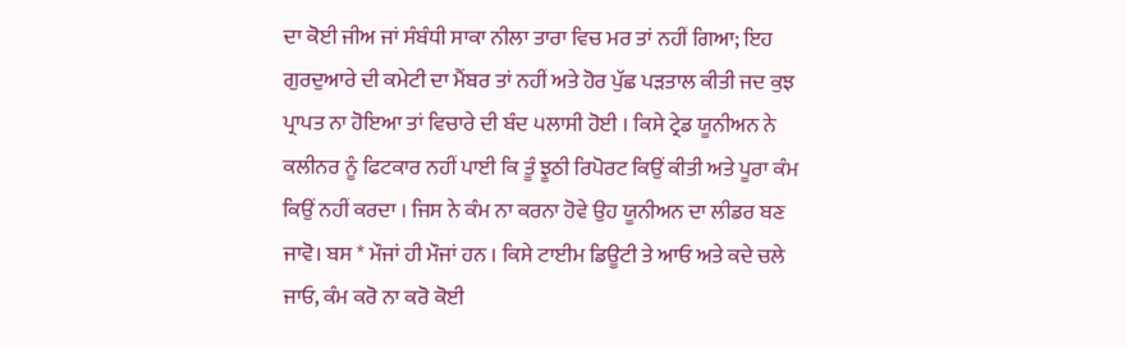ਦਾ ਕੋਈ ਜੀਅ ਜਾਂ ਸੰਬੰਧੀ ਸਾਕਾ ਨੀਲਾ ਤਾਰਾ ਵਿਚ ਮਰ ਤਾਂ ਨਹੀਂ ਗਿਆ; ਇਹ ਗੁਰਦੁਆਰੇ ਦੀ ਕਮੇਟੀ ਦਾ ਮੈਂਬਰ ਤਾਂ ਨਹੀਂ ਅਤੇ ਹੋਰ ਪੁੱਛ ਪੜਤਾਲ ਕੀਤੀ ਜਦ ਕੁਝ ਪ੍ਰਾਪਤ ਨਾ ਹੋਇਆ ਤਾਂ ਵਿਚਾਰੇ ਦੀ ਬੰਦ ੫ਲਾਸੀ ਹੋਈ । ਕਿਸੇ ਟ੍ਰੇਡ ਯੂਨੀਅਨ ਨੇ ਕਲੀਨਰ ਨੂੰ ਫਿਟਕਾਰ ਨਹੀਂ ਪਾਈ ਕਿ ਤੂੰ ਝੂਠੀ ਰਿਪੋਰਟ ਕਿਉਂ ਕੀਤੀ ਅਤੇ ਪੂਰਾ ਕੰਮ ਕਿਉਂ ਨਹੀਂ ਕਰਦਾ । ਜਿਸ ਨੇ ਕੰਮ ਨਾ ਕਰਨਾ ਹੋਵੇ ਉਹ ਯੂਨੀਅਨ ਦਾ ਲੀਡਰ ਬਣ ਜਾਵੋ। ਬਸ * ਮੌਜਾਂ ਹੀ ਮੌਜਾਂ ਹਨ । ਕਿਸੇ ਟਾਈਮ ਡਿਊਟੀ ਤੇ ਆਓ ਅਤੇ ਕਦੇ ਚਲੇ ਜਾਓ, ਕੰਮ ਕਰੋ ਨਾ ਕਰੋ ਕੋਈ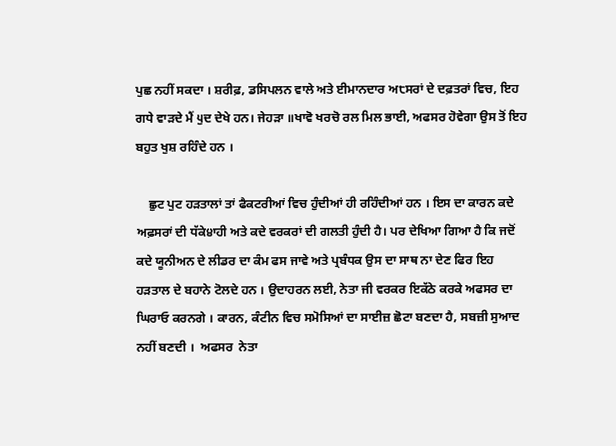ਪੁਛ ਨਹੀਂ ਸਕਦਾ । ਸ਼ਰੀਫ਼, ਡਸਿਪਲਨ ਵਾਲੇ ਅਤੇ ਈਮਾਨਦਾਰ ਅ੮ਸਰਾਂ ਦੇ ਦਫ਼ਤਰਾਂ ਵਿਚ, ਇਹ ਗਧੇ ਵਾੜਦੇ ਮੈਂ ੫ੁਦ ਦੇਖੇ ਹਨ। ਜੇਹੜਾ ॥ਖਾਵੋ ਖਰਚੋ ਰਲ ਮਿਲ ਭਾਈ, ਅਫਸਰ ਹੋਵੇਗਾ ਉਸ ਤੋਂ ਇਹ ਬਹੁਤ ਖੁਸ਼ ਰਹਿੰਦੇ ਹਨ ।

    ਛੁਟ ਪੁਟ ਹੜਤਾਲਾਂ ਤਾਂ ਫੈਕਟਰੀਆਂ ਵਿਚ ਹੁੰਦੀਆਂ ਹੀ ਰਹਿੰਦੀਆਂ ਹਨ । ਇਸ ਦਾ ਕਾਰਨ ਕਦੇ ਅਫ਼ਸਰਾਂ ਦੀ ਧੱਕੇ੪ਾਹੀ ਅਤੇ ਕਦੇ ਵਰਕਰਾਂ ਦੀ ਗਲਤੀ ਹੁੰਦੀ ਹੈ। ਪਰ ਦੇਖਿਆ ਗਿਆ ਹੈ ਕਿ ਜਦੋਂ ਕਦੇ ਯੂਨੀਅਨ ਦੇ ਲੀਡਰ ਦਾ ਕੰਮ ਫਸ ਜਾਵੇ ਅਤੇ ਪ੍ਰਬੰਧਕ ਉਸ ਦਾ ਸਾਥ ਨਾ ਦੇਣ ਫਿਰ ਇਹ ਹੜਤਾਲ ਦੇ ਬਹਾਨੇ ਟੋਲਦੇ ਹਨ । ਉਦਾਹਰਨ ਲਈ, ਨੇਤਾ ਜੀ ਵਰਕਰ ਇਕੱਠੇ ਕਰਕੇ ਅਫਸਰ ਦਾ ਘਿਰਾਓ ਕਰਨਗੇ । ਕਾਰਨ, ਕੰਟੀਨ ਵਿਚ ਸਮੋਸਿਆਂ ਦਾ ਸਾਈਜ਼ ਛੋਟਾ ਬਣਦਾ ਹੈ, ਸਬਜ਼ੀ ਸੁਆਦ ਨਹੀਂ ਬਣਦੀ ।  ਅਫਸਰ  ਨੇਤਾ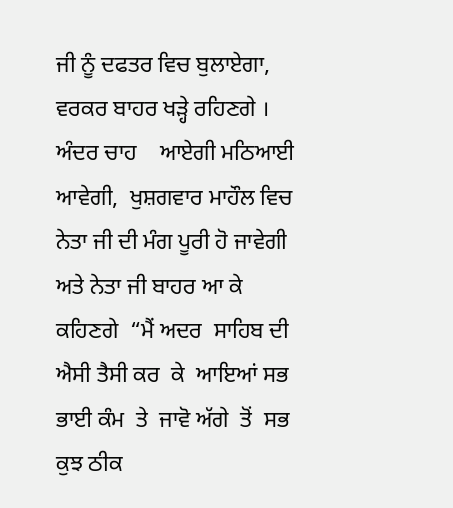ਜੀ ਨੂੰ ਦਫਤਰ ਵਿਚ ਬੁਲਾਏਗਾ, ਵਰਕਰ ਬਾਹਰ ਖੜ੍ਹੇ ਰਹਿਣਗੇ ।  ਅੰਦਰ ਚਾਹ    ਆਏਗੀ ਮਠਿਆਈ ਆਵੇਗੀ,  ਖੁਸ਼ਗਵਾਰ ਮਾਹੌਲ ਵਿਚ ਨੇਤਾ ਜੀ ਦੀ ਮੰਗ ਪੂਰੀ ਹੋ ਜਾਵੇਗੀ ਅਤੇ ਨੇਤਾ ਜੀ ਬਾਹਰ ਆ ਕੇ ਕਹਿਣਗੇ  “ਮੈਂ ਅਦਰ  ਸਾਹਿਬ ਦੀ ਐਸੀ ਤੈਸੀ ਕਰ  ਕੇ  ਆਇਆਂ ਸਭ ਭਾਈ ਕੰਮ  ਤੇ  ਜਾਵੋ ਅੱਗੇ  ਤੋਂ  ਸਭ ਕੁਝ ਠੀਕ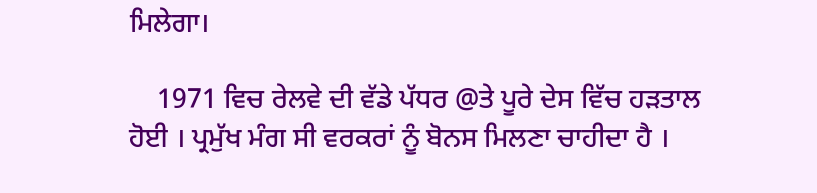ਮਿਲੇਗਾ।

    1971 ਵਿਚ ਰੇਲਵੇ ਦੀ ਵੱਡੇ ਪੱਧਰ @ਤੇ ਪੂਰੇ ਦੇਸ ਵਿੱਚ ਹੜਤਾਲ ਹੋਈ । ਪ੍ਰਮੁੱਖ ਮੰਗ ਸੀ ਵਰਕਰਾਂ ਨੂੰ ਬੋਨਸ ਮਿਲਣਾ ਚਾਹੀਦਾ ਹੈ ।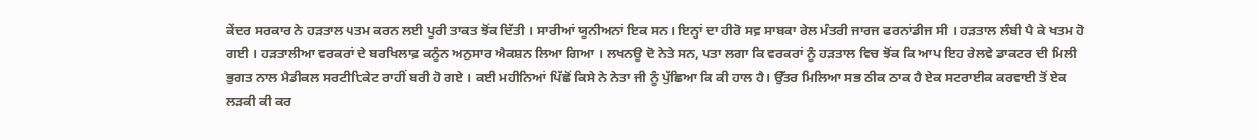ਕੇਂਦਰ ਸਰਕਾਰ ਨੇ ਹੜਤਾਲ ੫ਤਮ ਕਰਨ ਲਈ ਪੂਰੀ ਤਾਕਤ ਝੋਂਕ ਦਿੱਤੀ । ਸਾਰੀਆਂ ਯੂਨੀਅਨਾਂ ਇਕ ਸਨ। ਇਨ੍ਹਾਂ ਦਾ ਹੀਰੋ ਸਵ਼ ਸਾਬਕਾ ਰੇਲ ਮੰਤਰੀ ਜਾਰਜ ਫਰਨਾਂਡੀਜ ਸੀ । ਹੜਤਾਲ ਲੰਬੀ ਪੈ ਕੇ ਖਤਮ ਹੋ ਗਈ । ਹੜਤਾਲੀਆ ਵਰਕਰਾਂ ਦੇ ਬਰਖਿਲਾਫ਼ ਕਨੂੰਨ ਅਨੁਸਾਰ ਐਕਸ਼ਨ ਲਿਆ ਗਿਆ । ਲਖਨਊ ਦੋ ਨੇਤੇ ਸਨ, ਪਤਾ ਲਗਾ ਕਿ ਵਰਕਰਾਂ ਨੂੰ ਹੜਤਾਲ ਵਿਚ ਝੋਂਕ ਕਿ ਆਪ ਇਹ ਰੇਲਵੇ ਡਾਕਟਰ ਦੀ ਮਿਲੀ ਭੁਗਤ ਨਾਲ ਮੈਡੀਕਲ ਸਰਟੀ੮ਿਕੇਟ ਰਾਹੀਂ ਬਰੀ ਹੋ ਗਏ । ਕਈ ਮਹੀਨਿਆਂ ਪਿੱਛੋਂ ਕਿਸੇ ਨੇ ਨੇਤਾ ਜੀ ਨੂੰ ਪੁੱਛਿਆ ਕਿ ਕੀ ਹਾਲ ਹੈ। ਉੱਤਰ ਮਿਲਿਆ ਸਭ ਠੀਕ ਠਾਕ ਹੈ ਏਕ ਸਟਰਾਈਕ ਕਰਵਾਈ ਤੋਂ ਏਕ ਲੜਕੀ ਕੀ ਕਰ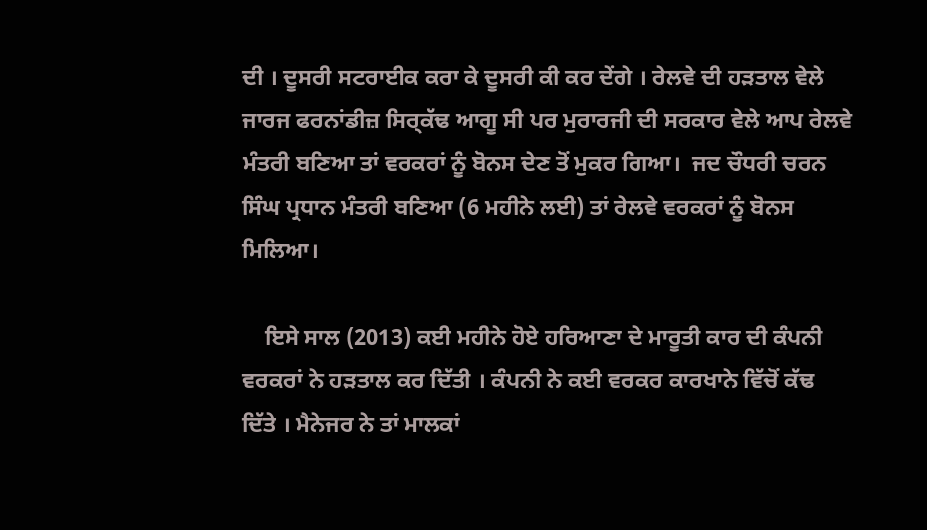ਦੀ । ਦੂਸਰੀ ਸਟਰਾਈਕ ਕਰਾ ਕੇ ਦੂਸਰੀ ਕੀ ਕਰ ਦੇਂਗੇ । ਰੇਲਵੇ ਦੀ ਹੜਤਾਲ ਵੇਲੇ ਜਾਰਜ ਫਰਨਾਂਡੀਜ਼ ਸਿਰ੍ਕੱਢ ਆਗੂ ਸੀ ਪਰ ਮੁਰਾਰਜੀ ਦੀ ਸਰਕਾਰ ਵੇਲੇ ਆਪ ਰੇਲਵੇ ਮੰਤਰੀ ਬਣਿਆ ਤਾਂ ਵਰਕਰਾਂ ਨੂੰ ਬੋਨਸ ਦੇਣ ਤੋਂ ਮੁਕਰ ਗਿਆ।  ਜਦ ਚੌਧਰੀ ਚਰਨ ਸਿੰਘ ਪ੍ਰਧਾਨ ਮੰਤਰੀ ਬਣਿਆ (6 ਮਹੀਨੇ ਲਈ) ਤਾਂ ਰੇਲਵੇ ਵਰਕਰਾਂ ਨੂੰ ਬੋਨਸ ਮਿਲਿਆ।

    ਇਸੇ ਸਾਲ (2013) ਕਈ ਮਹੀਨੇ ਹੋਏ ਹਰਿਆਣਾ ਦੇ ਮਾਰੂਤੀ ਕਾਰ ਦੀ ਕੰਪਨੀ ਵਰਕਰਾਂ ਨੇ ਹੜਤਾਲ ਕਰ ਦਿੱਤੀ । ਕੰਪਨੀ ਨੇ ਕਈ ਵਰਕਰ ਕਾਰਖਾਨੇ ਵਿੱਚੋਂ ਕੱਢ ਦਿੱਤੇ । ਮੈਨੇਜਰ ਨੇ ਤਾਂ ਮਾਲਕਾਂ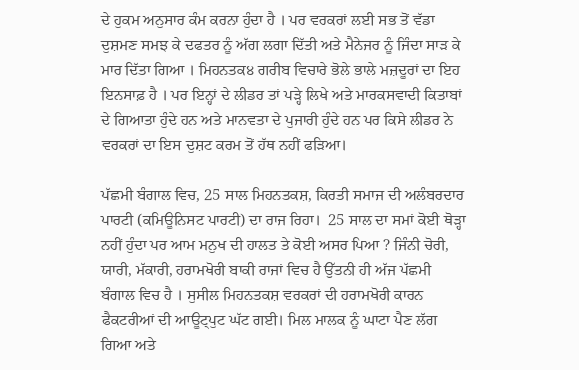ਦੇ ਹੁਕਮ ਅਨੁਸਾਰ ਕੰਮ ਕਰਨਾ ਹੁੰਦਾ ਹੈ । ਪਰ ਵਰਕਰਾਂ ਲਈ ਸਭ ਤੋਂ ਵੱਡਾ ਦੁਸ਼ਮਣ ਸਮਝ ਕੇ ਦਫਤਰ ਨੂੰ ਅੱਗ ਲਗਾ ਦਿੱਤੀ ਅਤੇ ਮੈਨੇਜਰ ਨੂੰ ਜਿੰਦਾ ਸਾੜ ਕੇ ਮਾਰ ਦਿੱਤਾ ਗਿਆ । ਮਿਹਨਤਕ੪ ਗਰੀਬ ਵਿਚਾਰੇ ਭੋਲੇ ਭਾਲੇ ਮਜ਼ਦੂਰਾਂ ਦਾ ਇਹ ਇਨਸਾਫ਼ ਹੈ । ਪਰ ਇਨ੍ਹਾਂ ਦੇ ਲੀਡਰ ਤਾਂ ਪੜ੍ਹੇ ਲਿਖੇ ਅਤੇ ਮਾਰਕਸਵਾਦੀ ਕਿਤਾਬਾਂ ਦੇ ਗਿਆਤਾ ਹੁੰਦੇ ਹਨ ਅਤੇ ਮਾਨਵਤਾ ਦੇ ਪੁਜਾਰੀ ਹੁੰਦੇ ਹਨ ਪਰ ਕਿਸੇ ਲੀਡਰ ਨੇ ਵਰਕਰਾਂ ਦਾ ਇਸ ਦੁਸ਼ਟ ਕਰਮ ਤੋਂ ਹੱਥ ਨਹੀਂ ਫੜਿਆ।

ਪੱਛਮੀ ਬੰਗਾਲ ਵਿਚ, 25 ਸਾਲ ਮਿਹਨਤਕਸ਼, ਕਿਰਤੀ ਸਮਾਜ ਦੀ ਅਲੰਬਰਦਾਰ ਪਾਰਟੀ (ਕਮਿਊਨਿਸਟ ਪਾਰਟੀ) ਦਾ ਰਾਜ ਰਿਹਾ।  25 ਸਾਲ ਦਾ ਸਮਾਂ ਕੋਈ ਥੋੜ੍ਹਾ ਨਹੀਂ ਹੁੰਦਾ ਪਰ ਆਮ ਮਨੁਖ ਦੀ ਹਾਲਤ ਤੇ ਕੋਈ ਅਸਰ ਪਿਆ ? ਜਿੰਨੀ ਚੋਰੀ, ਯਾਰੀ, ਮੱਕਾਰੀ, ਹਰਾਮਖੋਰੀ ਬਾਕੀ ਰਾਜਾਂ ਵਿਚ ਹੈ ਉੱਤਨੀ ਹੀ ਅੱਜ ਪੱਛਮੀ ਬੰਗਾਲ ਵਿਚ ਹੈ । ਸੁਸੀਲ ਮਿਹਨਤਕਸ਼ ਵਰਕਰਾਂ ਦੀ ਹਰਾਮਖੋਰੀ ਕਾਰਨ ਫੈਕਟਰੀਆਂ ਦੀ ਆਊਟ੍ਪੁਟ ਘੱਟ ਗਈ। ਮਿਲ ਮਾਲਕ ਨੂੰ ਘਾਟਾ ਪੈਣ ਲੱਗ ਗਿਆ ਅਤੇ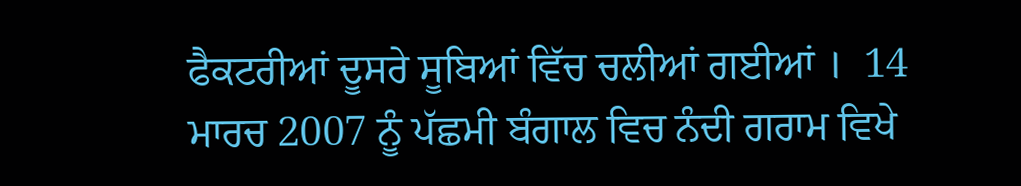ਫੈਕਟਰੀਆਂ ਦੂਸਰੇ ਸੂਬਿਆਂ ਵਿੱਚ ਚਲੀਆਂ ਗਈਆਂ ।  14 ਮਾਰਚ 2007 ਨੂੰ ਪੱਛਮੀ ਬੰਗਾਲ ਵਿਚ ਨੰਦੀ ਗਰਾਮ ਵਿਖੇ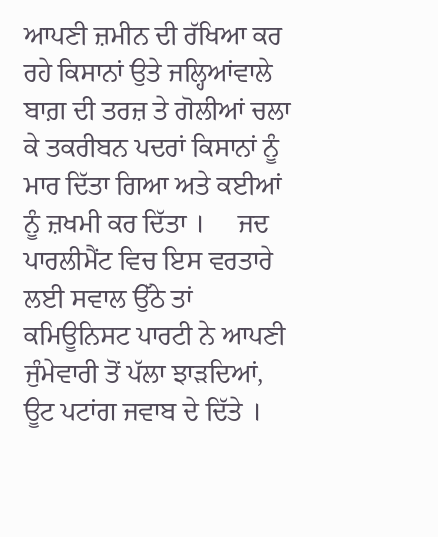ਆਪਣੀ ਜ਼ਮੀਨ ਦੀ ਰੱਖਿਆ ਕਰ ਰਹੇ ਕਿਸਾਨਾਂ ਉਤੇ ਜਲ੍ਹਿਆਂਵਾਲੇ ਬਾਗ਼ ਦੀ ਤਰਜ਼ ਤੇ ਗੋਲੀਆਂ ਚਲਾ ਕੇ ਤਕਰੀਬਨ ਪਦਰਾਂ ਕਿਸਾਨਾਂ ਨੂੰ ਮਾਰ ਦਿੱਤਾ ਗਿਆ ਅਤੇ ਕਈਆਂ ਨੂੰ ਜ਼ਖਮੀ ਕਰ ਦਿੱਤਾ ।     ਜਦ ਪਾਰਲੀਮੈਂਟ ਵਿਚ ਇਸ ਵਰਤਾਰੇ ਲਈ ਸਵਾਲ ਉੱਠੇ ਤਾਂ ਕਮਿਊਨਿਸਟ ਪਾਰਟੀ ਨੇ ਆਪਣੀ ਜੁੰਮੇਵਾਰੀ ਤੋਂ ਪੱਲਾ ਝਾੜਦਿਆਂ, ਊਟ ਪਟਾਂਗ ਜਵਾਬ ਦੇ ਦਿੱਤੇ ।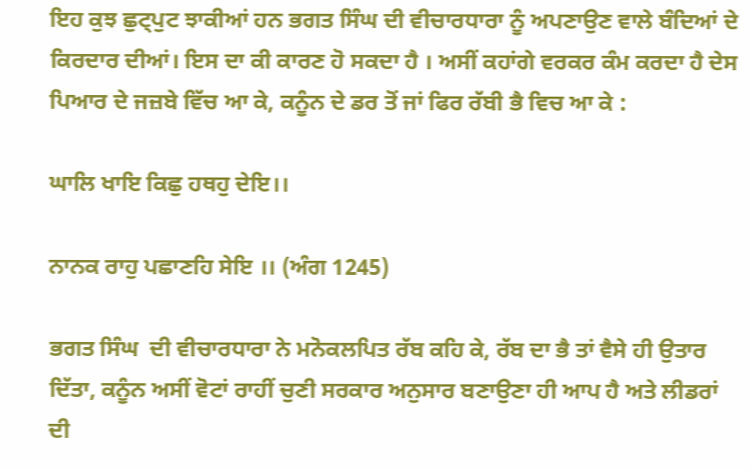ਇਹ ਕੁਝ ਛੁਟ੍ਪੁਟ ਝਾਕੀਆਂ ਹਨ ਭਗਤ ਸਿੰਘ ਦੀ ਵੀਚਾਰਧਾਰਾ ਨੂੰ ਅਪਣਾਉਣ ਵਾਲੇ ਬੰਦਿਆਂ ਦੇ ਕਿਰਦਾਰ ਦੀਆਂ। ਇਸ ਦਾ ਕੀ ਕਾਰਣ ਹੋ ਸਕਦਾ ਹੈ । ਅਸੀਂ ਕਹਾਂਗੇ ਵਰਕਰ ਕੰਮ ਕਰਦਾ ਹੈ ਦੇਸ ਪਿਆਰ ਦੇ ਜਜ਼ਬੇ ਵਿੱਚ ਆ ਕੇ, ਕਨੂੰਨ ਦੇ ਡਰ ਤੋਂ ਜਾਂ ਫਿਰ ਰੱਬੀ ਭੈ ਵਿਚ ਆ ਕੇ :

ਘਾਲਿ ਖਾਇ ਕਿਛੁ ਹਥਹੁ ਦੇਇ।।

ਨਾਨਕ ਰਾਹੁ ਪਛਾਣਹਿ ਸੇਇ ।। (ਅੰਗ 1245)

ਭਗਤ ਸਿੰਘ  ਦੀ ਵੀਚਾਰਧਾਰਾ ਨੇ ਮਨੋਕਲਪਿਤ ਰੱਬ ਕਹਿ ਕੇ, ਰੱਬ ਦਾ ਭੈ ਤਾਂ ਵੈਸੇ ਹੀ ਉਤਾਰ ਦਿੱਤਾ, ਕਨੂੰਨ ਅਸੀਂ ਵੋਟਾਂ ਰਾਹੀਂ ਚੁਣੀ ਸਰਕਾਰ ਅਨੁਸਾਰ ਬਣਾਉਣਾ ਹੀ ਆਪ ਹੈ ਅਤੇ ਲੀਡਰਾਂ ਦੀ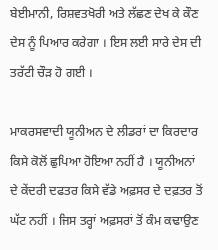ਬੇਈਮਾਨੀ, ਰਿਸ਼ਵਤਖੋਰੀ ਅਤੇ ਲੱਛਣ ਦੇਖ ਕੇ ਕੌਣ ਦੇਸ ਨੂੰ ਪਿਆਰ ਕਰੇਗਾ । ਇਸ ਲਈ ਸਾਰੇ ਦੇਸ ਦੀ ਤਰੱਟੀ ਚੌੜ ਹੋ ਗਈ ।

ਮਾਕਰਸਵਾਦੀ ਯੂਨੀਅਨ ਦੇ ਲੀਡਰਾਂ ਦਾ ਕਿਰਦਾਰ ਕਿਸੇ ਕੋਲੋਂ ਛੁਪਿਆ ਹੋਇਆ ਨਹੀਂ ਹੈ । ਯੂਨੀਅਨਾਂ ਦੇ ਕੇਂਦਰੀ ਦਫਤਰ ਕਿਸੇ ਵੱਡੇ ਅਫ਼ਸਰ ਦੇ ਦਫ਼ਤਰ ਤੋਂ ਘੱਟ ਨਹੀਂ । ਜਿਸ ਤਰ੍ਹਾਂ ਅਫ਼ਸਰਾਂ ਤੋਂ ਕੰਮ ਕਢਾਉਣ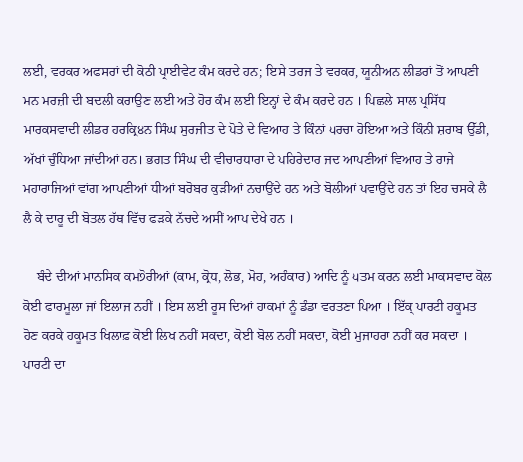ਲਈ, ਵਰਕਰ ਅਫਸਰਾਂ ਦੀ ਕੋਠੀ ਪ੍ਰਾਈਵੇਟ ਕੰਮ ਕਰਦੇ ਹਨ; ਇਸੇ ਤਰਜ ਤੇ ਵਰਕਰ, ਯੂਨੀਅਨ ਲੀਡਰਾਂ ਤੋਂ ਆਪਣੀ ਮਨ ਮਰਜ਼ੀ ਦੀ ਬਦਲੀ ਕਰਾਉਣ ਲਈ ਅਤੇ ਹੋਰ ਕੰਮ ਲਈ ਇਨ੍ਹਾਂ ਦੇ ਕੰਮ ਕਰਦੇ ਹਨ । ਪਿਛਲੇ ਸਾਲ ਪ੍ਰਸਿੱਧ ਮਾਰਕਸਵਾਦੀ ਲੀਡਰ ਹਰਕ੍ਰਿ੪ਨ ਸਿੰਘ ਸੁਰਜੀਤ ਦੇ ਪੋਤੇ ਦੇ ਵਿਆਹ ਤੇ ਕਿੰਨਾਂ ੫ਰਚਾ ਹੋਇਆ ਅਤੇ ਕਿੰਨੀ ਸ਼ਰਾਬ ਉੱਡੀ, ਅੱਖਾਂ ਚੁੰਧਿਆ ਜਾਂਦੀਆਂ ਹਨ। ਭਗਤ ਸਿੰਘ ਦੀ ਵੀਚਾਰਧਾਰਾ ਦੇ ਪਹਿਰੇਦਾਰ ਜਦ ਆਪਣੀਆਂ ਵਿਆਹ ਤੇ ਰਾਜੇ ਮਹਾਰਾਜਿਆਂ ਵਾਂਗ ਆਪਣੀਆਂ ਧੀਆਂ ਬਰੋਬਰ ਕੁੜੀਆਂ ਨਚਾਉਂਦੇ ਹਨ ਅਤੇ ਬੋਲੀਆਂ ਪਵਾਉਂਦੇ ਹਨ ਤਾਂ ਇਹ ਚਸਕੇ ਲੈ ਲੈ ਕੇ ਦਾਰੂ ਦੀ ਬੋਤਲ ਹੱਥ ਵਿੱਚ ਫੜਕੇ ਨੱਚਦੇ ਅਸੀਂ ਆਪ ਦੇਖੇ ਹਨ ।

    ਬੰਦੇ ਦੀਆਂ ਮਾਨਸਿਕ ਕਮ੭ੋਰੀਆਂ (ਕਾਮ, ਕ੍ਰੋਧ, ਲੋਭ, ਮੋਹ, ਅਹੰਕਾਰ) ਆਦਿ ਨੂੰ ੫ਤਮ ਕਰਨ ਲਈ ਮਾਕਸਵਾਦ ਕੋਲ ਕੋਈ ਫਾਰਮੂਲਾ ਜਾਂ ਇਲਾਜ ਨਹੀਂ । ਇਸ ਲਈ ਰੂਸ ਦਿਆਂ ਹਾਕਮਾਂ ਨੂੰ ਡੰਡਾ ਵਰਤਣਾ ਪਿਆ । ਇੱਕ੍ ਪਾਰਟੀ ਹਕੂਮਤ  ਹੋਣ ਕਰਕੇ ਹਕੂਮਤ ਖਿਲਾਫ਼ ਕੋਈ ਲਿਖ ਨਹੀਂ ਸਕਦਾ, ਕੋਈ ਬੋਲ ਨਹੀਂ ਸਕਦਾ, ਕੋਈ ਮੁਜਾਹਰਾ ਨਹੀਂ ਕਰ ਸਕਦਾ । ਪਾਰਟੀ ਦਾ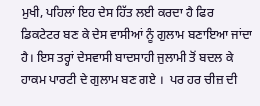ਮੁਖੀ, ਪਹਿਲਾਂ ਇਹ ਦੇਸ ਹਿੱਤ ਲਈ ਕਰਦਾ ਹੈ ਫਿਰ ਡਿਕਟੇਟਰ ਬਣ ਕੇ ਦੇਸ ਵਾਸੀਆਂ ਨੂੰ ਗੁਲਾਮ ਬਣਾਇਆ ਜਾਂਦਾ ਹੈ। ਇਸ ਤਰ੍ਹਾਂ ਦੇਸਵਾਸੀ ਬਾਦਸਾਹੀ ਜੁਲਾਮੀ ਤੋਂ ਬਦਲ ਕੇ ਹਾਕਮ ਪਾਰਟੀ ਦੇ ਗੁਲਾਮ ਬਣ ਗਏ ।  ਪਰ ਹਰ ਚੀਜ਼ ਦੀ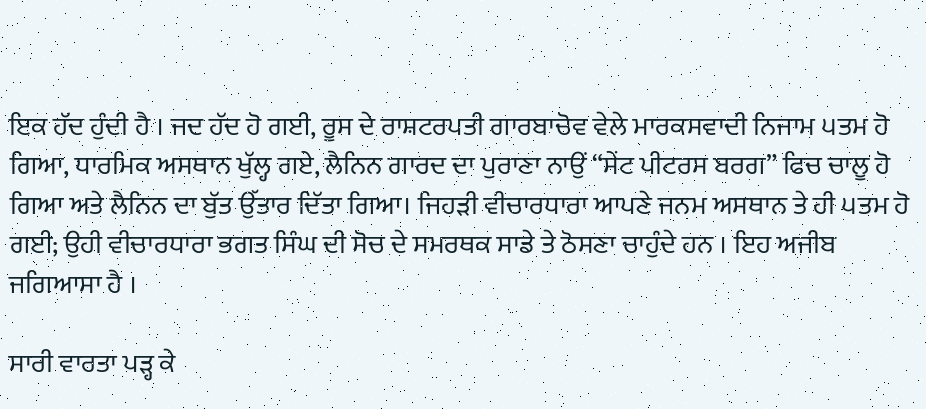ਇਕ ਹੱਦ ਹੁੰਦੀ ਹੈ । ਜਦ ਹੱਦ ਹੋ ਗਈ, ਰੂਸ ਦੇ ਰਾਸ਼ਟਰਪਤੀ ਗਾਰਬਾਚੋਵ ਵੇਲੇ ਮਾਰਕਸਵਾਦੀ ਨਿਜਾਮ ੫ਤਮ ਹੋ ਗਿਆ, ਧਾਰਮਿਕ ਅਸਥਾਨ ਖੁੱਲ੍ਹ ਗਏ, ਲੈਨਿਨ ਗਾਰਦ ਦਾ ਪੁਰਾਣਾ ਨਾਉਂ “ਸੇਂਟ ਪੀਟਰਸ ਬਰਗ” ਫਿਚ ਚਾਲੂ ਹੋ ਗਿਆ ਅਤੇ ਲੈਨਿਨ ਦਾ ਬੁੱਤ ਉੱਤਾਰ ਦਿੱਤਾ ਗਿਆ। ਜਿਹੜੀ ਵੀਚਾਰਧਾਰਾ ਆਪਣੇ ਜਨਮ ਅਸਥਾਨ ਤੇ ਹੀ ੫ਤਮ ਹੋ ਗਈ; ਉਹੀ ਵੀਚਾਰਧਾਰਾ ਭਗਤ ਸਿੰਘ ਦੀ ਸੋਚ ਦੇ ਸਮਰਥਕ ਸਾਡੇ ਤੇ ਠੋਸਣਾ ਚਾਹੁੰਦੇ ਹਨ । ਇਹ ਅਜੀਬ ਜਗਿਆਸਾ ਹੈ ।

ਸਾਰੀ ਵਾਰਤਾ ਪੜ੍ਹ ਕੇ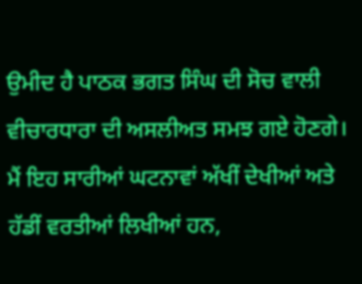ਉਮੀਦ ਹੈ ਪਾਠਕ ਭਗਤ ਸਿੰਘ ਦੀ ਸੋਚ ਵਾਲੀ ਵੀਚਾਰਧਾਰਾ ਦੀ ਅਸਲੀਅਤ ਸਮਝ ਗਏ ਹੋਣਗੇ। ਮੈਂ ਇਹ ਸਾਰੀਆਂ ਘਟਨਾਵਾਂ ਅੱਖੀਂ ਦੇਖੀਆਂ ਅਤੇ ਹੱਡੀਂ ਵਰਤੀਆਂ ਲਿਖੀਆਂ ਹਨ,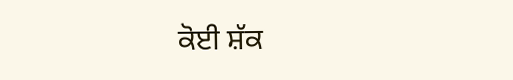ਕੋਈ ਸ਼ੱਕ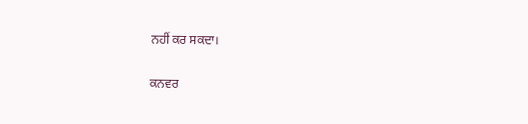ਨਹੀਂ ਕਰ ਸਕਦਾ।

ਕਨਵਰ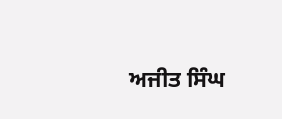ਅਜੀਤ ਸਿੰਘ